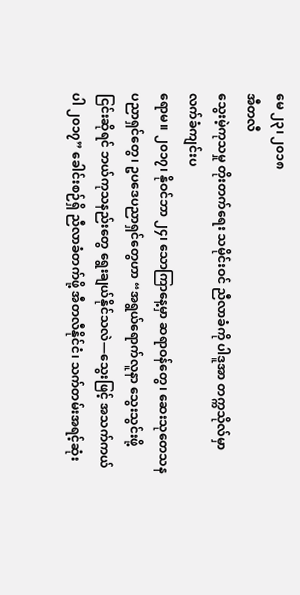မေ ၂၃၊ ၂၀၁၈
အီတလီ
သွေးမဲ့ကုသမှု တိုးတက်ရေး သမိုင်းဝင် ညီလာခံကို ပါဒူအာ တက္ကသိုလ်မှာ လက်ခံကျင်းပ
ရောမ။ ၂၀၁၇၊ နိုဝင်ဘာ ၂၄၊ သောကြာနေ့မှာ ဆရာဝန်တွေ၊ ဆေးသုတေသန ပညာရှင်တွေ၊ ဥပဒေပညာရှင်တွေဟာ “အရွယ်ရောက်လူနာ သွေးသွင်းဖို့ ငြင်းဆိုရင် ဘယ်ကုသနည်းတွေ ရွေးချယ်နိုင်သလဲ—သွေးဖြင့် အသက်ကယ်ပါ ၂၀၁၇” ခေါင်းစဉ်ရှိ ညီလာခံတက်ဖို့ အီတလီနိုင်ငံ၊ သက်တမ်းအရင့်ဆုံး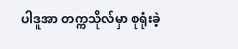ပါဒူအာ တက္ကသိုလ်မှာ စုရုံးခဲ့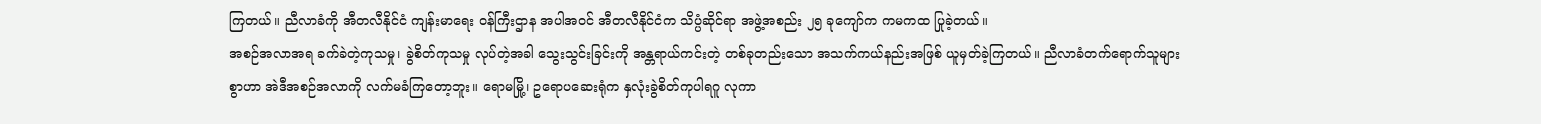ကြတယ်။ ညီလာခံကို အီတလီနိုင်ငံ ကျန်းမာရေး ဝန်ကြီးဌာန အပါအဝင် အီတလီနိုင်ငံက သိပ္ပံဆိုင်ရာ အဖွဲ့အစည်း ၂၅ ခုကျော်က ကမကထ ပြုခဲ့တယ်။
အစဉ်အလာအရ ခက်ခဲတဲ့ကုသမှု၊ ခွဲစိတ်ကုသမှု လုပ်တဲ့အခါ သွေးသွင်းခြင်းကို အန္တရာယ်ကင်းတဲ့ တစ်ခုတည်းသော အသက်ကယ်နည်းအဖြစ် ယူမှတ်ခဲ့ကြတယ်။ ညီလာခံတက်ရောက်သူများစွာဟာ အဲဒီအစဉ်အလာကို လက်မခံကြတော့ဘူး။ ရောမမြို့၊ ဥရောပဆေးရုံက နှလုံးခွဲစိတ်ကုပါရဂူ လုကာ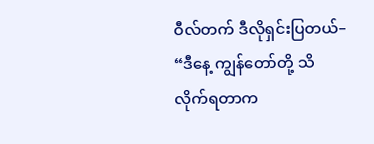ဝီလ်တက် ဒီလိုရှင်းပြတယ်– “ဒီနေ့ ကျွန်တော်တို့ သိလိုက်ရတာက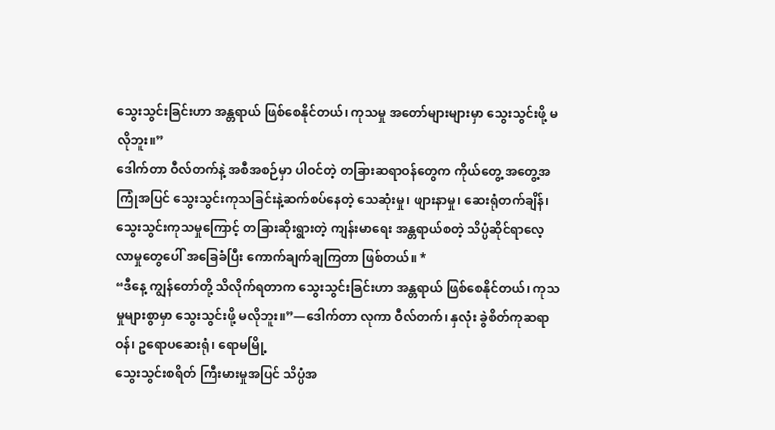သွေးသွင်းခြင်းဟာ အန္တရာယ် ဖြစ်စေနိုင်တယ်၊ ကုသမှု အတော်များများမှာ သွေးသွင်းဖို့ မလိုဘူး။”
ဒေါက်တာ ဝီလ်တက်နဲ့ အစီအစဉ်မှာ ပါဝင်တဲ့ တခြားဆရာဝန်တွေက ကိုယ်တွေ့ အတွေ့အကြုံအပြင် သွေးသွင်းကုသခြင်းနဲ့ဆက်စပ်နေတဲ့ သေဆုံးမှု၊ ဖျားနာမှု၊ ဆေးရုံတက်ချိန်၊ သွေးသွင်းကုသမှုကြောင့် တခြားဆိုးရွားတဲ့ ကျန်းမာရေး အန္တရာယ်စတဲ့ သိပ္ပံဆိုင်ရာလေ့လာမှုတွေပေါ် အခြေခံပြီး ကောက်ချက်ချကြတာ ဖြစ်တယ်။ *
“ဒီနေ့ ကျွန်တော်တို့ သိလိုက်ရတာက သွေးသွင်းခြင်းဟာ အန္တရာယ် ဖြစ်စေနိုင်တယ်၊ ကုသမှုများစွာမှာ သွေးသွင်းဖို့ မလိုဘူး။”—ဒေါက်တာ လုကာ ဝီလ်တက်၊ နှလုံး ခွဲစိတ်ကုဆရာဝန်၊ ဥရောပဆေးရုံ၊ ရောမမြို့
သွေးသွင်းစရိတ် ကြီးမားမှုအပြင် သိပ္ပံအ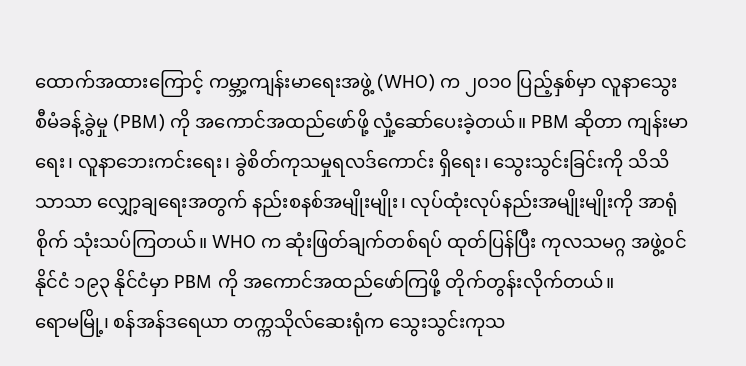ထောက်အထားကြောင့် ကမ္ဘာ့ကျန်းမာရေးအဖွဲ့ (WHO) က ၂၀၁၀ ပြည့်နှစ်မှာ လူနာသွေး စီမံခန့်ခွဲမှု (PBM) ကို အကောင်အထည်ဖော်ဖို့ လှုံ့ဆော်ပေးခဲ့တယ်။ PBM ဆိုတာ ကျန်းမာရေး၊ လူနာဘေးကင်းရေး၊ ခွဲစိတ်ကုသမှုရလဒ်ကောင်း ရှိရေး၊ သွေးသွင်းခြင်းကို သိသိသာသာ လျှော့ချရေးအတွက် နည်းစနစ်အမျိုးမျိုး၊ လုပ်ထုံးလုပ်နည်းအမျိုးမျိုးကို အာရုံစိုက် သုံးသပ်ကြတယ်။ WHO က ဆုံးဖြတ်ချက်တစ်ရပ် ထုတ်ပြန်ပြီး ကုလသမဂ္ဂ အဖွဲ့ဝင်နိုင်ငံ ၁၉၃ နိုင်ငံမှာ PBM ကို အကောင်အထည်ဖော်ကြဖို့ တိုက်တွန်းလိုက်တယ်။
ရောမမြို့၊ စန်အန်ဒရေယာ တက္ကသိုလ်ဆေးရုံက သွေးသွင်းကုသ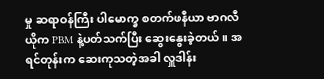မှု ဆရာဝန်ကြီး ပါမောက္ခ စတက်ဖနီယာ ဗာဂလီယိုက PBM နဲ့ပတ်သက်ပြီး ဆွေးနွေးခဲ့တယ်။ အရင်တုန်းက ဆေးကုသတဲ့အခါ လှူဒါန်း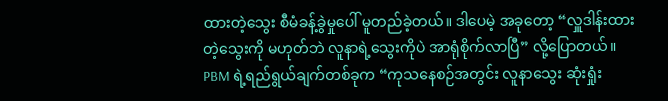ထားတဲ့သွေး စီမံခန့်ခွဲမှုပေါ် မူတည်ခဲ့တယ်။ ဒါပေမဲ့ အခုတော့ “လှူဒါန်းထားတဲ့သွေးကို မဟုတ်ဘဲ လူနာရဲ့သွေးကိုပဲ အာရုံစိုက်လာပြီ” လို့ပြောတယ်။ PBM ရဲ့ရည်ရွယ်ချက်တစ်ခုက “ကုသနေစဉ်အတွင်း လူနာသွေး ဆုံးရှုံး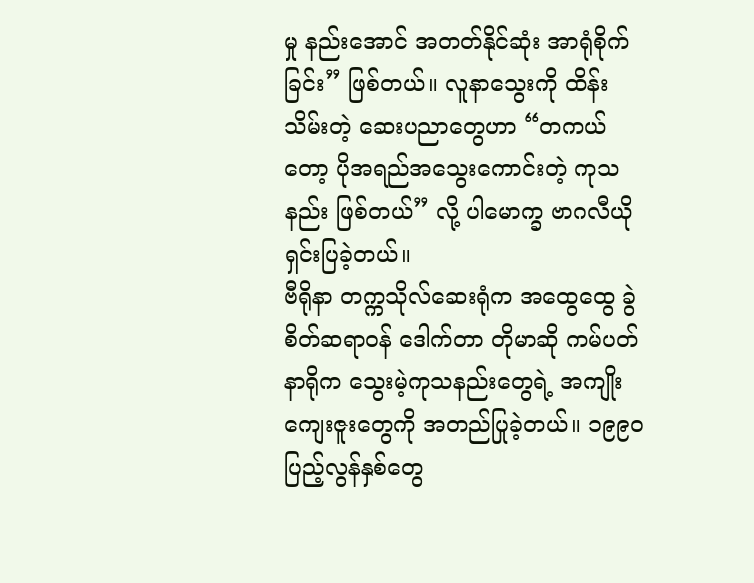မှု နည်းအောင် အတတ်နိုင်ဆုံး အာရုံစိုက်ခြင်း” ဖြစ်တယ်။ လူနာသွေးကို ထိန်းသိမ်းတဲ့ ဆေးပညာတွေဟာ “တကယ်တော့ ပိုအရည်အသွေးကောင်းတဲ့ ကုသနည်း ဖြစ်တယ်” လို့ ပါမောက္ခ ဗာဂလီယို ရှင်းပြခဲ့တယ်။
ဗီရိုနာ တက္ကသိုလ်ဆေးရုံက အထွေထွေ ခွဲစိတ်ဆရာဝန် ဒေါက်တာ တိုမာဆို ကမ်ပတ်နာရိုက သွေးမဲ့ကုသနည်းတွေရဲ့ အကျိုးကျေးဇူးတွေကို အတည်ပြုခဲ့တယ်။ ၁၉၉၀ ပြည့်လွန်နှစ်တွေ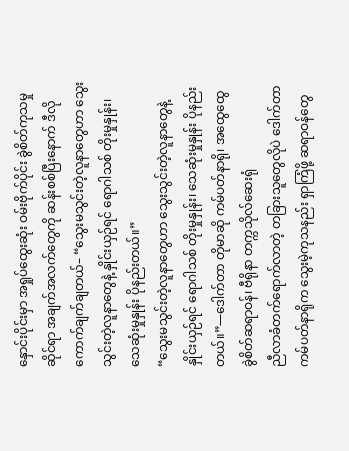နှောင်းပိုင်းမှာ အရှုပ်ထွေးဆုံး ဝမ်းဗိုက်ပိုင်း ခွဲစိတ်ကုသမှုဆိုင်ရာ အချက်အလက်တွေကို ဆန်းစစ်ပြီးနောက် ဒီလိုကောက်ချက်ချတယ်– “သွေးမသွင်းတဲ့လူနာတွေဟာ သွေးသွင်းတဲ့လူနာတွေနဲ့ နှိုင်းယှဉ်ရင် ရောဂါသစ် တိုးမှုနှုန်း၊ သေဆုံးမှုနှုန်း ပိုနည်းတယ်။”
“သွေးမသွင်းတဲ့လူနာတွေဟာ သွေးသွင်းတဲ့လူနာတွေနဲ့ နှိုင်းယှဉ်ရင် ရောဂါသစ် တိုးမှုနှုန်း၊ သေဆုံးမှုနှုန်း ပိုနည်းတယ်။”—ဒေါက်တာ တိုမာဆို ကမ်ပတ်နာရို၊ အထွေထွေ ခွဲစိတ်ဆရာဝန်၊ ဗီရိုနာ တက္ကသိုလ်ဆေးရုံ
ညီလာခံတက်ရောက်လာတဲ့ တခြားသူတွေလိုပဲ ဒေါက်တာ ကမ်ပတ်နာရိုက သွေးမဲ့ကုသနည်း ရှာကြံဖို့ ဆရာဝန်တွေ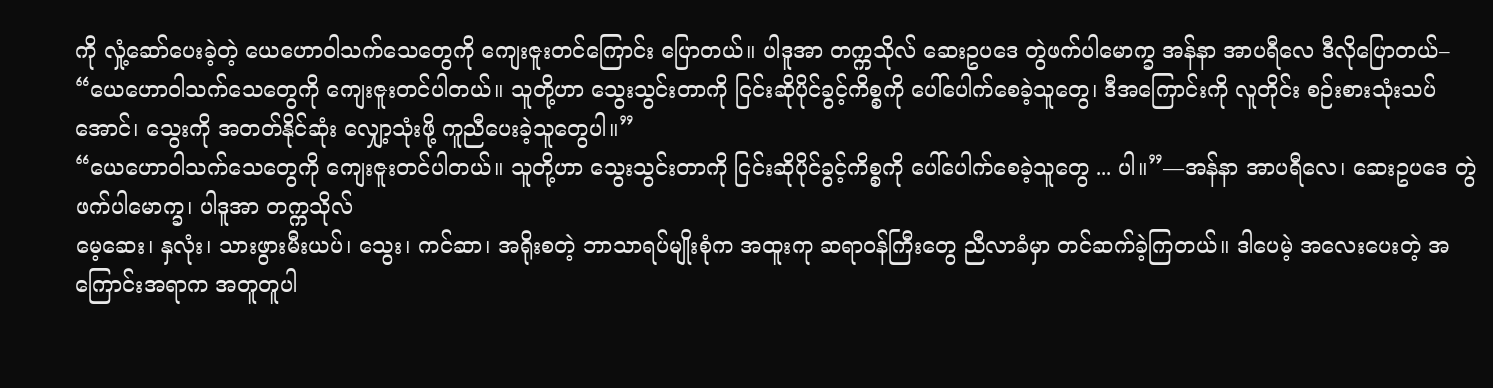ကို လှုံ့ဆော်ပေးခဲ့တဲ့ ယေဟောဝါသက်သေတွေကို ကျေးဇူးတင်ကြောင်း ပြောတယ်။ ပါဒူအာ တက္ကသိုလ် ဆေးဥပဒေ တွဲဖက်ပါမောက္ခ အန်နာ အာပရီလေ ဒီလိုပြောတယ်– “ယေဟောဝါသက်သေတွေကို ကျေးဇူးတင်ပါတယ်။ သူတို့ဟာ သွေးသွင်းတာကို ငြင်းဆိုပိုင်ခွင့်ကိစ္စကို ပေါ်ပေါက်စေခဲ့သူတွေ၊ ဒီအကြောင်းကို လူတိုင်း စဉ်းစားသုံးသပ်အောင်၊ သွေးကို အတတ်နိုင်ဆုံး လျှော့သုံးဖို့ ကူညီပေးခဲ့သူတွေပါ။”
“ယေဟောဝါသက်သေတွေကို ကျေးဇူးတင်ပါတယ်။ သူတို့ဟာ သွေးသွင်းတာကို ငြင်းဆိုပိုင်ခွင့်ကိစ္စကို ပေါ်ပေါက်စေခဲ့သူတွေ ... ပါ။”—အန်နာ အာပရီလေ၊ ဆေးဥပဒေ တွဲဖက်ပါမောက္ခ၊ ပါဒူအာ တက္ကသိုလ်
မေ့ဆေး၊ နှလုံး၊ သားဖွားမီးယပ်၊ သွေး၊ ကင်ဆာ၊ အရိုးစတဲ့ ဘာသာရပ်မျိုးစုံက အထူးကု ဆရာဝန်ကြီးတွေ ညီလာခံမှာ တင်ဆက်ခဲ့ကြတယ်။ ဒါပေမဲ့ အလေးပေးတဲ့ အကြောင်းအရာက အတူတူပါ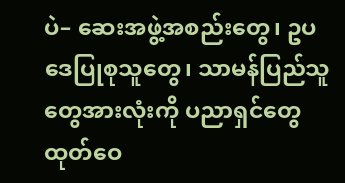ပဲ– ဆေးအဖွဲ့အစည်းတွေ၊ ဥပဒေပြုစုသူတွေ၊ သာမန်ပြည်သူတွေအားလုံးကို ပညာရှင်တွေ ထုတ်ဝေ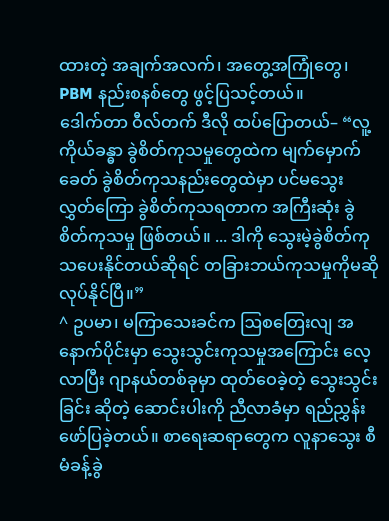ထားတဲ့ အချက်အလက်၊ အတွေ့အကြုံတွေ၊ PBM နည်းစနစ်တွေ ဖွင့်ပြသင့်တယ်။
ဒေါက်တာ ဝီလ်တက် ဒီလို ထပ်ပြောတယ်– “လူ့ကိုယ်ခန္ဓာ ခွဲစိတ်ကုသမှုတွေထဲက မျက်မှောက်ခေတ် ခွဲစိတ်ကုသနည်းတွေထဲမှာ ပင်မသွေးလွှတ်ကြော ခွဲစိတ်ကုသရတာက အကြီးဆုံး ခွဲစိတ်ကုသမှု ဖြစ်တယ်။ ... ဒါကို သွေးမဲ့ခွဲစိတ်ကုသပေးနိုင်တယ်ဆိုရင် တခြားဘယ်ကုသမှုကိုမဆို လုပ်နိုင်ပြီ။”
^ ဥပမာ၊ မကြာသေးခင်က ဩစတြေးလျ အနောက်ပိုင်းမှာ သွေးသွင်းကုသမှုအကြောင်း လေ့လာပြီး ဂျာနယ်တစ်ခုမှာ ထုတ်ဝေခဲ့တဲ့ သွေးသွင်းခြင်း ဆိုတဲ့ ဆောင်းပါးကို ညီလာခံမှာ ရည်ညွှန်းဖော်ပြခဲ့တယ်။ စာရေးဆရာတွေက လူနာသွေး စီမံခန့်ခွဲ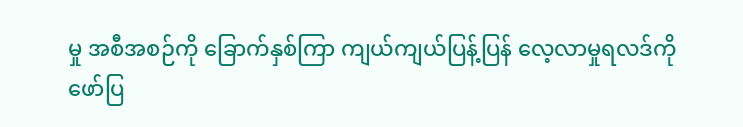မှု အစီအစဉ်ကို ခြောက်နှစ်ကြာ ကျယ်ကျယ်ပြန့်ပြန် လေ့လာမှုရလဒ်ကို ဖော်ပြ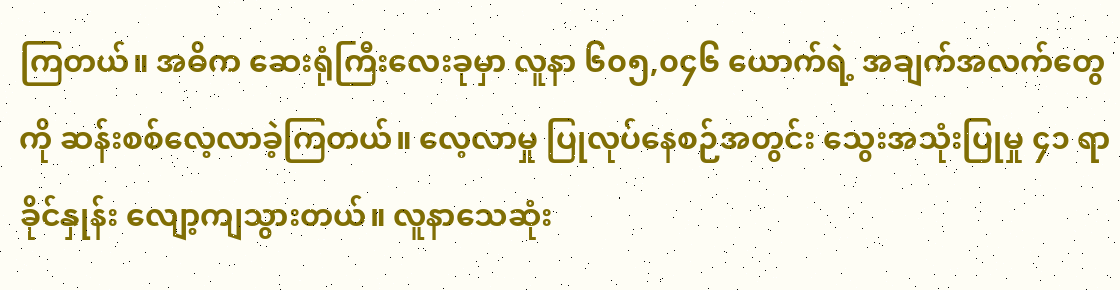ကြတယ်။ အဓိက ဆေးရုံကြီးလေးခုမှာ လူနာ ၆၀၅,၀၄၆ ယောက်ရဲ့ အချက်အလက်တွေကို ဆန်းစစ်လေ့လာခဲ့ကြတယ်။ လေ့လာမှု ပြုလုပ်နေစဉ်အတွင်း သွေးအသုံးပြုမှု ၄၁ ရာခိုင်နှုန်း လျော့ကျသွားတယ်။ လူနာသေဆုံး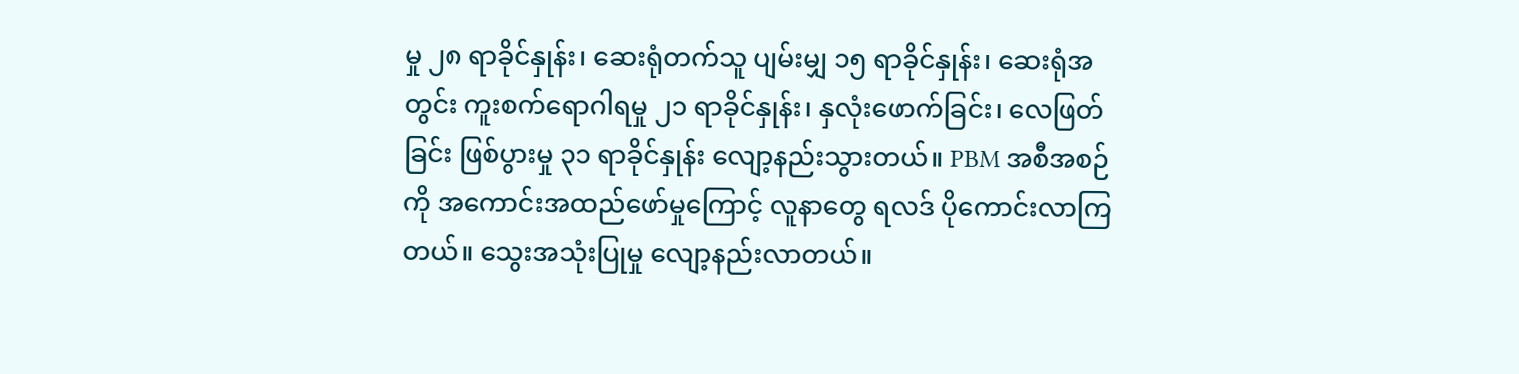မှု ၂၈ ရာခိုင်နှုန်း၊ ဆေးရုံတက်သူ ပျမ်းမျှ ၁၅ ရာခိုင်နှုန်း၊ ဆေးရုံအတွင်း ကူးစက်ရောဂါရမှု ၂၁ ရာခိုင်နှုန်း၊ နှလုံးဖောက်ခြင်း၊ လေဖြတ်ခြင်း ဖြစ်ပွားမှု ၃၁ ရာခိုင်နှုန်း လျော့နည်းသွားတယ်။ PBM အစီအစဉ်ကို အကောင်းအထည်ဖော်မှုကြောင့် လူနာတွေ ရလဒ် ပိုကောင်းလာကြတယ်။ သွေးအသုံးပြုမှု လျော့နည်းလာတယ်။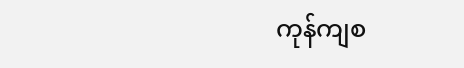ကုန်ကျစ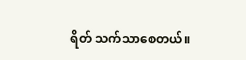ရိတ် သက်သာစေတယ်။